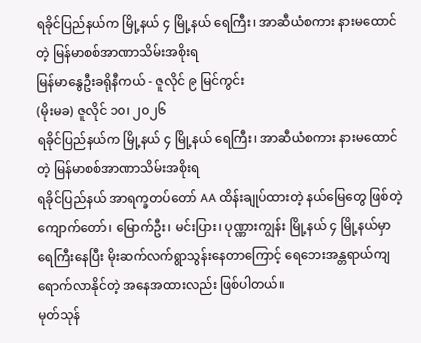ရခိုင်ပြည်နယ်က မြို့နယ် ၄ မြို့နယ် ရေကြီး၊ အာဆီယံစကား နားမထောင်တဲ့ မြန်မာစစ်အာဏာသိမ်းအစိုးရ
မြန်မာနွေဦးခရိုနီကယ် - ဇူလိုင် ၉ မြင်ကွင်း
(မိုးမခ) ဇူလိုင် ၁၀၊ ၂၀၂၆
ရခိုင်ပြည်နယ်က မြို့နယ် ၄ မြို့နယ် ရေကြီး၊ အာဆီယံစကား နားမထောင်တဲ့ မြန်မာစစ်အာဏာသိမ်းအစိုးရ
ရခိုင်ပြည်နယ် အာရက္ခတပ်တော် AA ထိန်းချုပ်ထားတဲ့ နယ်မြေတွေ ဖြစ်တဲ့ ကျောက်တော်၊ မြောက်ဦး၊ မင်းပြား၊ ပုဏ္ဏားကျွန်း မြို့နယ် ၄ မြို့နယ်မှာ ရေကြီးနေပြီး မိုးဆက်လက်ရွာသွန်းနေတာကြောင့် ရေဘေးအန္တရာယ်ကျရောက်လာနိုင်တဲ့ အနေအထားလည်း ဖြစ်ပါတယ်။
မုတ်သုန်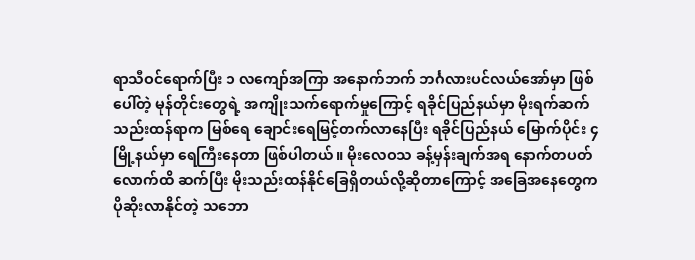ရာသီဝင်ရောက်ပြီး ၁ လကျော်အကြာ အနောက်ဘက် ဘင်္ဂလားပင်လယ်အော်မှာ ဖြစ်ပေါ်တဲ့ မုန်တိုင်းတွေရဲ့ အကျိုးသက်ရောက်မှုကြောင့် ရခိုင်ပြည်နယ်မှာ မိုးရက်ဆက်သည်းထန်ရာက မြစ်ရေ ချောင်းရေမြင့်တက်လာနေပြီး ရခိုင်ပြည်နယ် မြောက်ပိုင်း ၄ မြို့နယ်မှာ ရေကြီးနေတာ ဖြစ်ပါတယ်။ မိုးလေဝသ ခန့်မှန်းချက်အရ နောက်တပတ်လောက်ထိ ဆက်ပြီး မိုးသည်းထန်နိုင်ခြေရှိတယ်လို့ဆိုတာကြောင့် အခြေအနေတွေက ပိုဆိုးလာနိုင်တဲ့ သဘော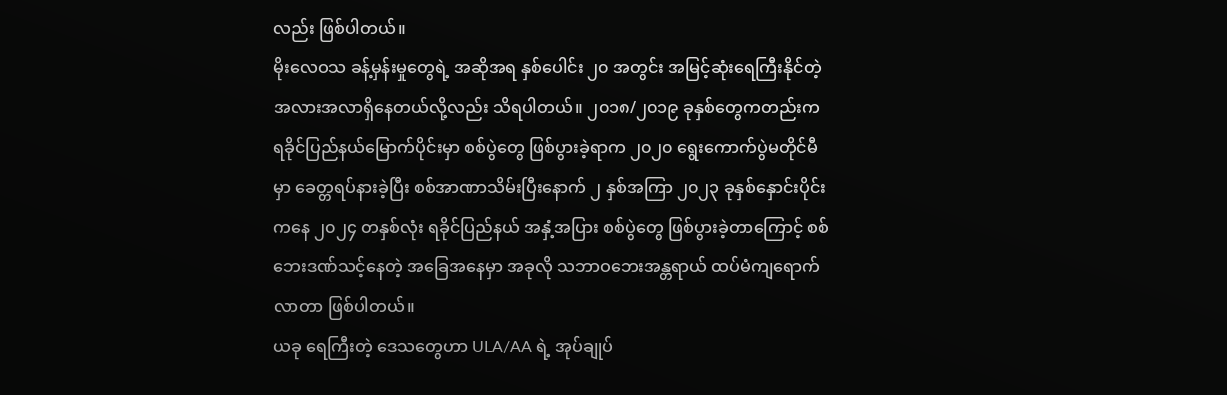လည်း ဖြစ်ပါတယ်။
မိုးလေဝသ ခန့်မှန်းမှုတွေရဲ့ အဆိုအရ နှစ်ပေါင်း ၂၀ အတွင်း အမြင့်ဆုံးရေကြီးနိုင်တဲ့ အလားအလာရှိနေတယ်လို့လည်း သိရပါတယ်။ ၂၀၁၈/၂၀၁၉ ခုနှစ်တွေကတည်းက ရခိုင်ပြည်နယ်မြောက်ပိုင်းမှာ စစ်ပွဲတွေ ဖြစ်ပွားခဲ့ရာက ၂၀၂၀ ရွေးကောက်ပွဲမတိုင်မီမှာ ခေတ္တရပ်နားခဲ့ပြီး စစ်အာဏာသိမ်းပြီးနောက် ၂ နှစ်အကြာ ၂၀၂၃ ခုနှစ်နှောင်းပိုင်းကနေ ၂၀၂၄ တနှစ်လုံး ရခိုင်ပြည်နယ် အနှံ့အပြား စစ်ပွဲတွေ ဖြစ်ပွားခဲ့တာကြောင့် စစ်ဘေးဒဏ်သင့်နေတဲ့ အခြေအနေမှာ အခုလို သဘာဝဘေးအန္တရာယ် ထပ်မံကျရောက်လာတာ ဖြစ်ပါတယ်။
ယခု ရေကြီးတဲ့ ဒေသတွေဟာ ULA/AA ရဲ့ အုပ်ချုပ်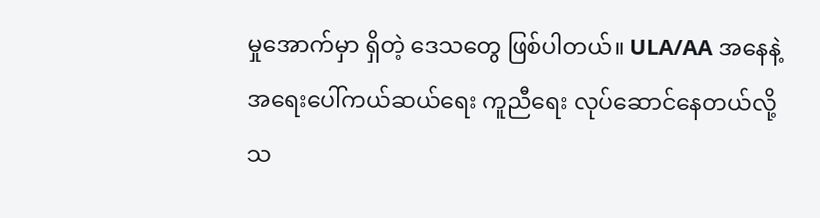မှုအောက်မှာ ရှိတဲ့ ဒေသတွေ ဖြစ်ပါတယ်။ ULA/AA အနေနဲ့ အရေးပေါ်ကယ်ဆယ်ရေး ကူညီရေး လုပ်ဆောင်နေတယ်လို့ သ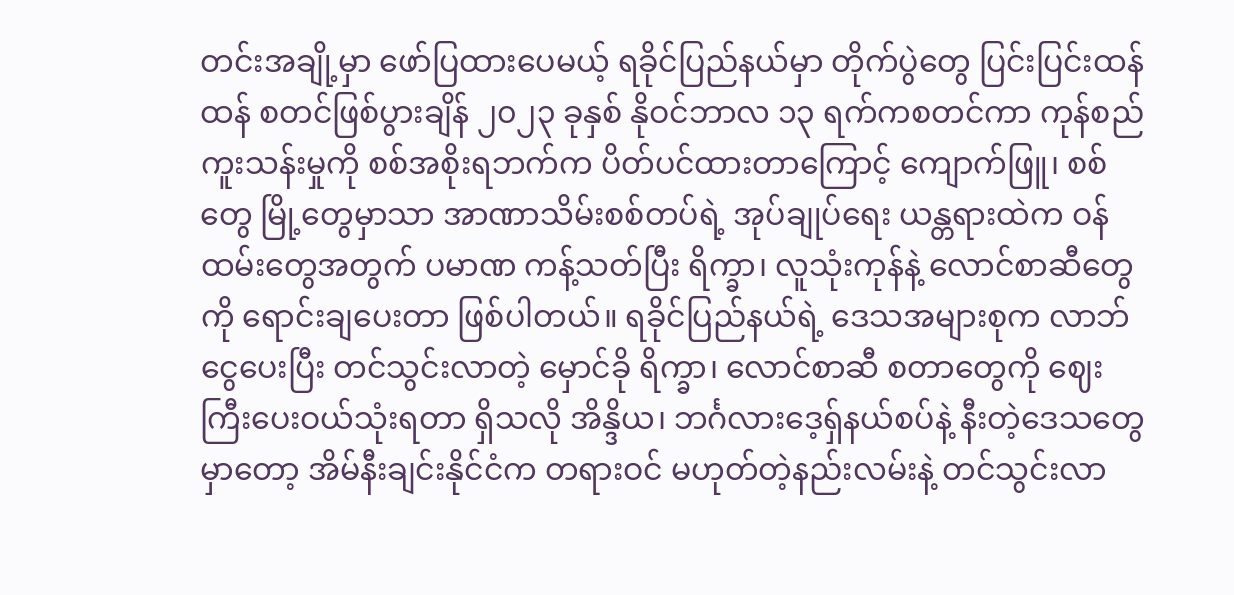တင်းအချို့မှာ ဖော်ပြထားပေမယ့် ရခိုင်ပြည်နယ်မှာ တိုက်ပွဲတွေ ပြင်းပြင်းထန်ထန် စတင်ဖြစ်ပွားချိန် ၂၀၂၃ ခုနှစ် နိုဝင်ဘာလ ၁၃ ရက်ကစတင်ကာ ကုန်စည်ကူးသန်းမှုကို စစ်အစိုးရဘက်က ပိတ်ပင်ထားတာကြောင့် ကျောက်ဖြူ၊ စစ်တွေ မြို့တွေမှာသာ အာဏာသိမ်းစစ်တပ်ရဲ့ အုပ်ချုပ်ရေး ယန္တရားထဲက ဝန်ထမ်းတွေအတွက် ပမာဏ ကန့်သတ်ပြီး ရိက္ခာ၊ လူသုံးကုန်နဲ့ လောင်စာဆီတွေကို ရောင်းချပေးတာ ဖြစ်ပါတယ်။ ရခိုင်ပြည်နယ်ရဲ့ ဒေသအများစုက လာဘ်ငွေပေးပြီး တင်သွင်းလာတဲ့ မှောင်ခို ရိက္ခာ၊ လောင်စာဆီ စတာတွေကို ဈေးကြီးပေးဝယ်သုံးရတာ ရှိသလို အိန္ဒိယ၊ ဘင်္ဂလားဒေ့ရှ်နယ်စပ်နဲ့ နီးတဲ့ဒေသတွေမှာတော့ အိမ်နီးချင်းနိုင်ငံက တရားဝင် မဟုတ်တဲ့နည်းလမ်းနဲ့ တင်သွင်းလာ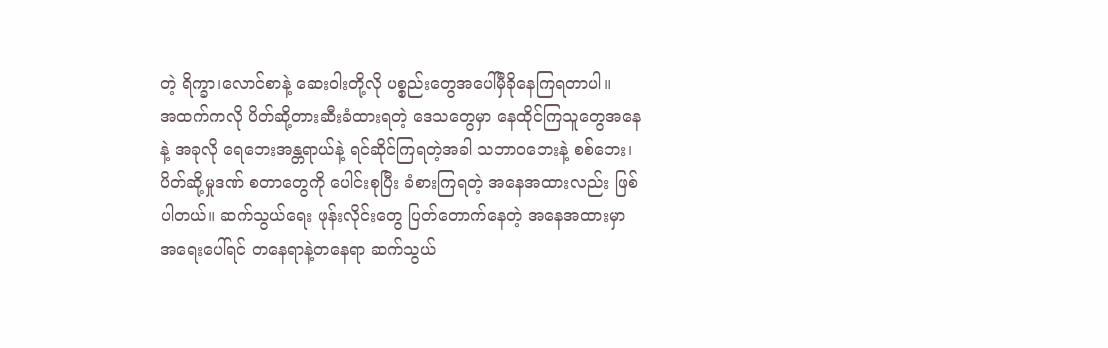တဲ့ ရိက္ခာ၊လောင်စာနဲ့ ဆေးဝါးတို့လို ပစ္စည်းတွေအပေါ်မှီခိုနေကြရတာပါ။
အထက်ကလို ပိတ်ဆို့တားဆီးခံထားရတဲ့ ဒေသတွေမှာ နေထိုင်ကြသူတွေအနေနဲ့ အခုလို ရေဘေးအန္တရာယ်နဲ့ ရင်ဆိုင်ကြရတဲ့အခါ သဘာဝဘေးနဲ့ စစ်ဘေး၊ ပိတ်ဆို့မှုဒဏ် စတာတွေကို ပေါင်းစုပြီး ခံစားကြရတဲ့ အနေအထားလည်း ဖြစ်ပါတယ်။ ဆက်သွယ်ရေး ဖုန်းလိုင်းတွေ ပြတ်တောက်နေတဲ့ အနေအထားမှာ အရေးပေါ်ရင် တနေရာနဲ့တနေရာ ဆက်သွယ်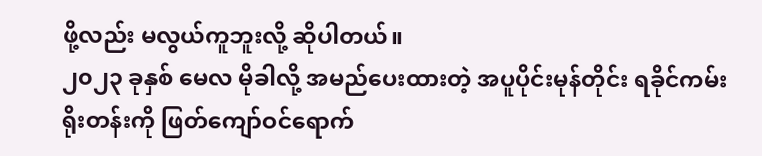ဖို့လည်း မလွယ်ကူဘူးလို့ ဆိုပါတယ်။
၂၀၂၃ ခုနှစ် မေလ မိုခါလို့ အမည်ပေးထားတဲ့ အပူပိုင်းမုန်တိုင်း ရခိုင်ကမ်းရိုးတန်းကို ဖြတ်ကျော်ဝင်ရောက်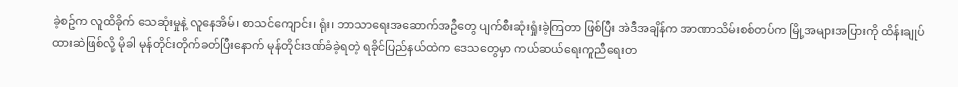ခဲ့စဥ်က လူထိခိုက် သေဆုံးမှုနဲ့ လူနေအိမ်၊ စာသင်ကျောင်း၊ ရုံး၊ ဘာသာရေးအဆောက်အဦတွေ ပျက်စီးဆုံးရှုံးခဲ့ကြတာ ဖြစ်ပြီး အဲဒီအချိန်က အာဏာသိမ်းစစ်တပ်က မြို့အများအပြားကို ထိန်းချုပ်ထားဆဲဖြစ်လို့ မိုခါ မုန်တိုင်းတိုက်ခတ်ပြီးနောက် မုန်တိုင်းဒဏ်ခံခဲ့ရတဲ့ ရခိုင်ပြည်နယ်ထဲက ဒေသတွေမှာ ကယ်ဆယ်ရေးကူညီရေးတ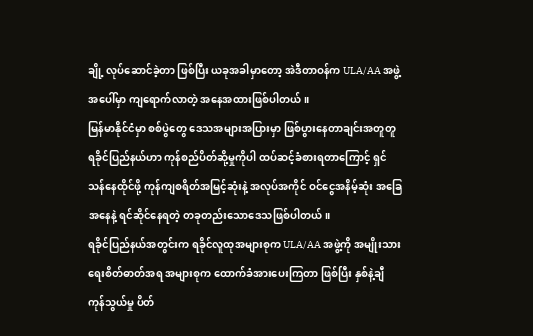ချို့ လုပ်ဆောင်ခဲ့တာ ဖြစ်ပြီး ယခုအခါမှာတော့ အဲဒီတာဝန်က ULA/AA အဖွဲ့အပေါ်မှာ ကျရောက်လာတဲ့ အနေအထားဖြစ်ပါတယ်။
မြန်မာနိုင်ငံမှာ စစ်ပွဲတွေ ဒေသအများအပြားမှာ ဖြစ်ပွားနေတာချင်းအတူတူ ရခိုင်ပြည်နယ်ဟာ ကုန်စည်ပိတ်ဆို့မှုကိုပါ ထပ်ဆင့်ခံစားရတာကြောင့် ရှင်သန်နေထိုင်ဖို့ ကုန်ကျစရိတ်အမြင့်ဆုံးနဲ့ အလုပ်အကိုင် ဝင်ငွေအနိမ့်ဆုံး အခြေအနေနဲ့ ရင်ဆိုင်နေရတဲ့ တခုတည်းသောဒေသဖြစ်ပါတယ်။
ရခိုင်ပြည်နယ်အတွင်းက ရခိုင်လူထုအများစုက ULA/AA အဖွဲ့ကို အမျိုးသားရေးစိတ်ဓာတ်အရ အများစုက ထောက်ခံအားပေးကြတာ ဖြစ်ပြီး နှစ်နဲ့ချီ ကုန်သွယ်မှု ပိတ်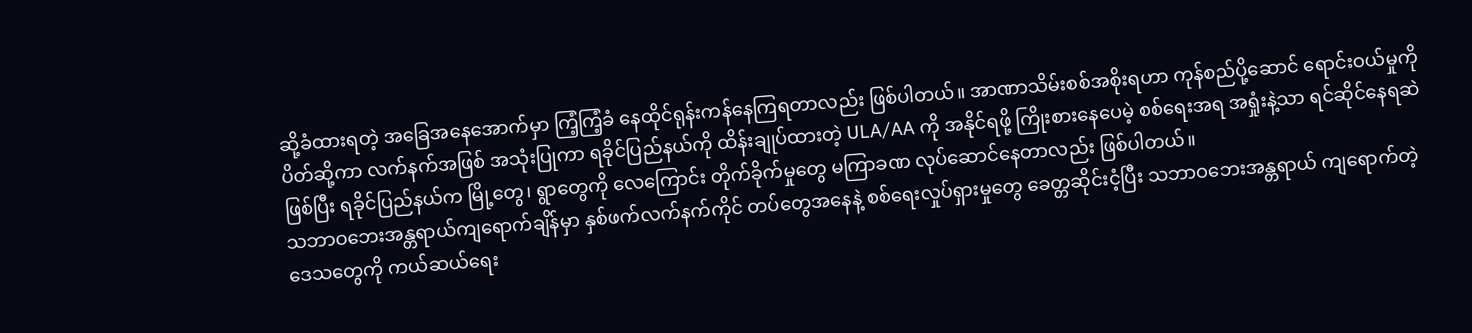ဆို့ခံထားရတဲ့ အခြေအနေအောက်မှာ ကြံ့ကြံ့ခံ နေထိုင်ရုန်းကန်နေကြရတာလည်း ဖြစ်ပါတယ်။ အာဏာသိမ်းစစ်အစိုးရဟာ ကုန်စည်ပို့ဆောင် ရောင်းဝယ်မှုကို ပိတ်ဆို့ကာ လက်နက်အဖြစ် အသုံးပြုကာ ရခိုင်ပြည်နယ်ကို ထိန်းချုပ်ထားတဲ့ ULA/AA ကို အနိုင်ရဖို့ ကြိုးစားနေပေမဲ့ စစ်ရေးအရ အရှုံးနဲ့သာ ရင်ဆိုင်နေရဆဲဖြစ်ပြီး ရခိုင်ပြည်နယ်က မြို့တွေ၊ ရွာတွေကို လေကြောင်း တိုက်ခိုက်မှုတွေ မကြာခဏ လုပ်ဆောင်နေတာလည်း ဖြစ်ပါတယ်။
သဘာဝဘေးအန္တရာယ်ကျရောက်ချိန်မှာ နှစ်ဖက်လက်နက်ကိုင် တပ်တွေအနေနဲ့ စစ်ရေးလှုပ်ရှားမှုတွေ ခေတ္တဆိုင်းငံ့ပြီး သဘာဝဘေးအန္တရာယ် ကျရောက်တဲ့ ဒေသတွေကို ကယ်ဆယ်ရေး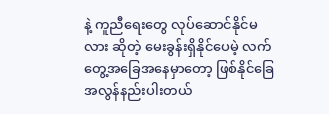နဲ့ ကူညီရေးတွေ လုပ်ဆောင်နိုင်မလား ဆိုတဲ့ မေးခွန်းရှိနိုင်ပေမဲ့ လက်တွေ့အခြေအနေမှာတော့ ဖြစ်နိုင်ခြေ အလွန်နည်းပါးတယ်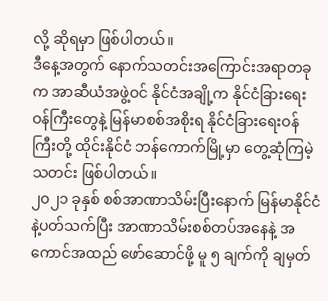လို့ ဆိုရမှာ ဖြစ်ပါတယ်။
ဒီနေ့အတွက် နောက်သတင်းအကြောင်းအရာတခုက အာဆီယံအဖွဲ့ဝင် နိုင်ငံအချို့က နိုင်ငံခြားရေးဝန်ကြီးတွေနဲ့ မြန်မာစစ်အစိုးရ နိုင်ငံခြားရေးဝန်ကြီးတို့ ထိုင်းနိုင်ငံ ဘန်ကောက်မြို့မှာ တွေ့ဆုံကြမဲ့ သတင်း ဖြစ်ပါတယ်။
၂၀၂၁ ခုနှစ် စစ်အာဏာသိမ်းပြီးနောက် မြန်မာနိုင်ငံနဲ့ပတ်သက်ပြီး အာဏာသိမ်းစစ်တပ်အနေနဲ့ အကောင်အထည် ဖော်ဆောင်ဖို့ မူ ၅ ချက်ကို ချမှတ်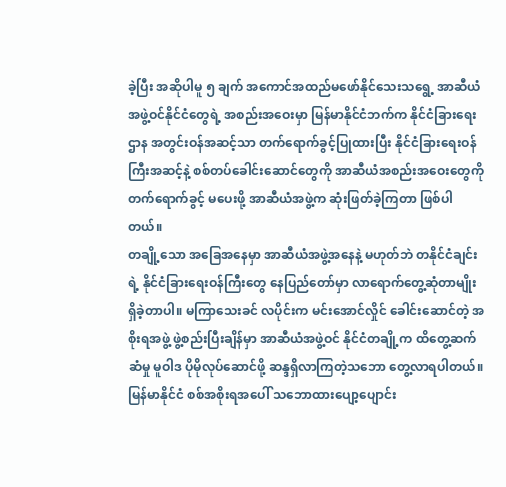ခဲ့ပြီး အဆိုပါမူ ၅ ချက် အကောင်အထည်မဖော်နိုင်သေးသရွေ့ အာဆီယံအဖွဲ့ဝင်နိုင်ငံတွေရဲ့ အစည်းအဝေးမှာ မြန်မာနိုင်ငံဘက်က နိုင်ငံခြားရေးဌာန အတွင်းဝန်အဆင့်သာ တက်ရောက်ခွင့်ပြုထားပြီး နိုင်ငံခြားရေးဝန်ကြီးအဆင့်နဲ့ စစ်တပ်ခေါင်းဆောင်တွေကို အာဆီယံအစည်းအဝေးတွေကို တက်ရောက်ခွင့် မပေးဖို့ အာဆီယံအဖွဲ့က ဆုံးဖြတ်ခဲ့ကြတာ ဖြစ်ပါတယ်။
တချို့သော အခြေအနေမှာ အာဆီယံအဖွဲ့အနေနဲ့ မဟုတ်ဘဲ တနိုင်ငံချင်းရဲ့ နိုင်ငံခြားရေးဝန်ကြီးတွေ နေပြည်တော်မှာ လာရောက်တွေ့ဆုံတာမျိုး ရှိခဲ့တာပါ။ မကြာသေးခင် လပိုင်းက မင်းအောင်လှိုင် ခေါင်းဆောင်တဲ့ အစိုးရအဖွဲ့ ဖွဲ့စည်းပြီးချိန်မှာ အာဆီယံအဖွဲ့ဝင် နိုင်ငံတချို့က ထိတွေ့ဆက်ဆံမှု မူဝါဒ ပိုမိုလုပ်ဆောင်ဖို့ ဆန္ဒရှိလာကြတဲ့သဘော တွေ့လာရပါတယ်။ မြန်မာနိုင်ငံ စစ်အစိုးရအပေါ် သဘောထားပျော့ပျောင်း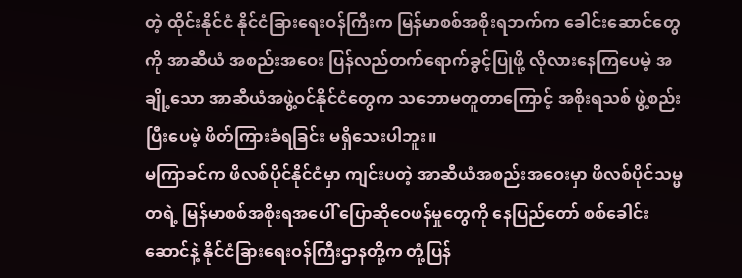တဲ့ ထိုင်းနိုင်ငံ နိုင်ငံခြားရေးဝန်ကြီးက မြန်မာစစ်အစိုးရဘက်က ခေါင်းဆောင်တွေကို အာဆီယံ အစည်းအဝေး ပြန်လည်တက်ရောက်ခွင့်ပြုဖို့ လိုလားနေကြပေမဲ့ အချို့သော အာဆီယံအဖွဲ့ဝင်နိုင်ငံတွေက သဘောမတူတာကြောင့် အစိုးရသစ် ဖွဲ့စည်းပြီးပေမဲ့ ဖိတ်ကြားခံရခြင်း မရှိသေးပါဘူး။
မကြာခင်က ဖိလစ်ပိုင်နိုင်ငံမှာ ကျင်းပတဲ့ အာဆီယံအစည်းအဝေးမှာ ဖိလစ်ပိုင်သမ္မတရဲ့ မြန်မာစစ်အစိုးရအပေါ် ပြောဆိုဝေဖန်မှုတွေကို နေပြည်တော် စစ်ခေါင်းဆောင်နဲ့ နိုင်ငံခြားရေးဝန်ကြီးဌာနတို့က တုံ့ပြန်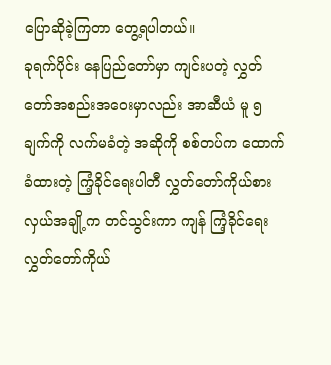ပြောဆိုခဲ့ကြတာ တွေ့ရပါတယ်။
ခုရက်ပိုင်း နေပြည်တော်မှာ ကျင်းပတဲ့ လွှတ်တော်အစည်းအဝေးမှာလည်း အာဆီယံ မူ ၅ ချက်ကို လက်မခံတဲ့ အဆိုကို စစ်တပ်က ထောက်ခံထားတဲ့ ကြံ့ခိုင်ရေးပါတီ လွှတ်တော်ကိုယ်စားလှယ်အချို့က တင်သွင်းကာ ကျန် ကြံ့ခိုင်ရေး လွှတ်တော်ကိုယ်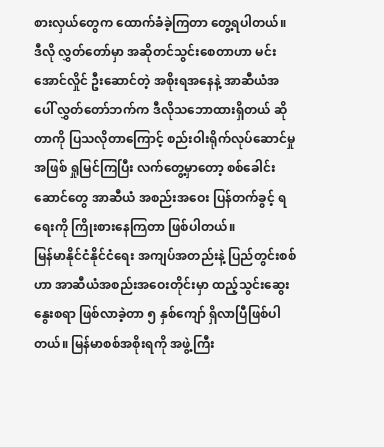စားလှယ်တွေက ထောက်ခံခဲ့ကြတာ တွေ့ရပါတယ်။ ဒီလို လွှတ်တော်မှာ အဆိုတင်သွင်းစေတာဟာ မင်းအောင်လှိုင် ဦးဆောင်တဲ့ အစိုးရအနေနဲ့ အာဆီယံအပေါ် လွှတ်တော်ဘက်က ဒီလိုသဘောထားရှိတယ် ဆိုတာကို ပြသလိုတာကြောင့် စည်းဝါးရိုက်လုပ်ဆောင်မှုအဖြစ် ရှုမြင်ကြပြီး လက်တွေ့မှာတော့ စစ်ခေါင်းဆောင်တွေ အာဆီယံ အစည်းအဝေး ပြန်တက်ခွင့် ရရေးကို ကြိုးစားနေကြတာ ဖြစ်ပါတယ်။
မြန်မာနိုင်ငံနိုင်ငံရေး အကျပ်အတည်းနဲ့ ပြည်တွင်းစစ်ဟာ အာဆီယံအစည်းအဝေးတိုင်းမှာ ထည့်သွင်းဆွေးနွေးစရာ ဖြစ်လာခဲ့တာ ၅ နှစ်ကျော် ရှိလာပြီဖြစ်ပါတယ်။ မြန်မာစစ်အစိုးရကို အဖွဲ့ကြီး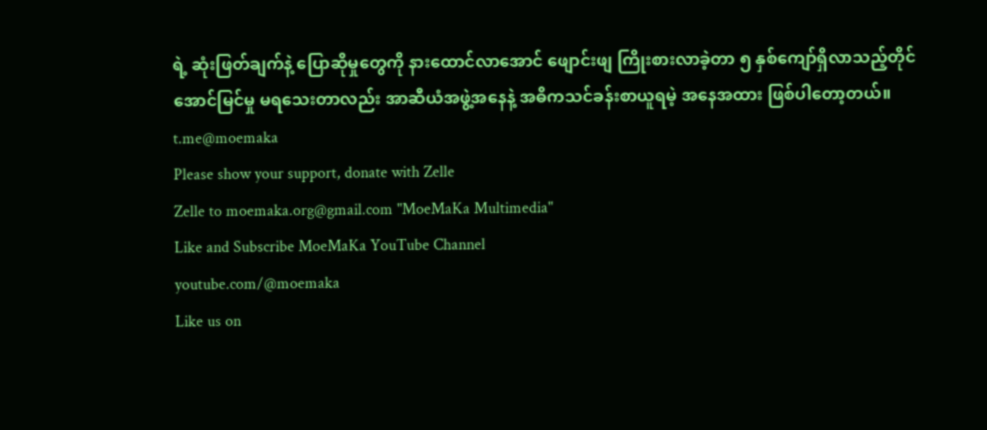ရဲ့ ဆုံးဖြတ်ချက်နဲ့ ပြောဆိုမှုတွေကို နားထောင်လာအောင် ဖျောင်းဖျ ကြိုးစားလာခဲ့တာ ၅ နှစ်ကျော်ရှိလာသည့်တိုင် အောင်မြင်မှု မရသေးတာလည်း အာဆီယံအဖွဲ့အနေနဲ့ အဓိကသင်ခန်းစာယူရမဲ့ အနေအထား ဖြစ်ပါတော့တယ်။
t.me@moemaka
Please show your support, donate with Zelle
Zelle to moemaka.org@gmail.com "MoeMaKa Multimedia"
Like and Subscribe MoeMaKa YouTube Channel
youtube.com/@moemaka
Like us on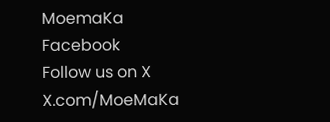MoemaKa Facebook
Follow us on X
X.com/MoeMaKa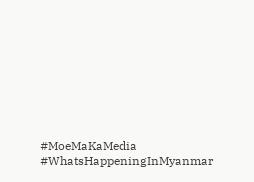#MoeMaKaMedia
#WhatsHappeningInMyanmar